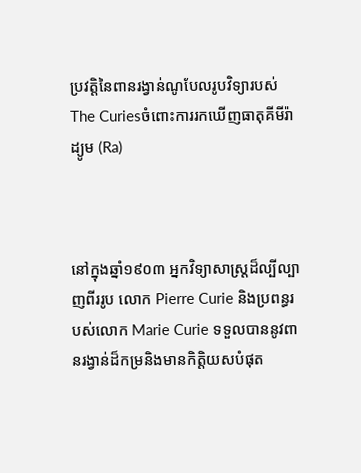ប្រវត្តិនៃពានរង្វាន់ណូបែលរូបវិទ្យារបស់The Curiesចំពោះការរកឃើញធាតុគីមីរ៉ាដ្យូម (Ra)



នៅក្នុងឆ្នាំ១៩០៣ អ្នកវិទ្យាសាស្ត្រដ៏ល្បីល្បាញពីររូប លោក Pierre Curie និងប្រពន្ធរបស់លោក Marie Curie ទទួលបាននូវពានរង្វាន់ដ៏កម្រនិងមានកិត្តិយសបំផុត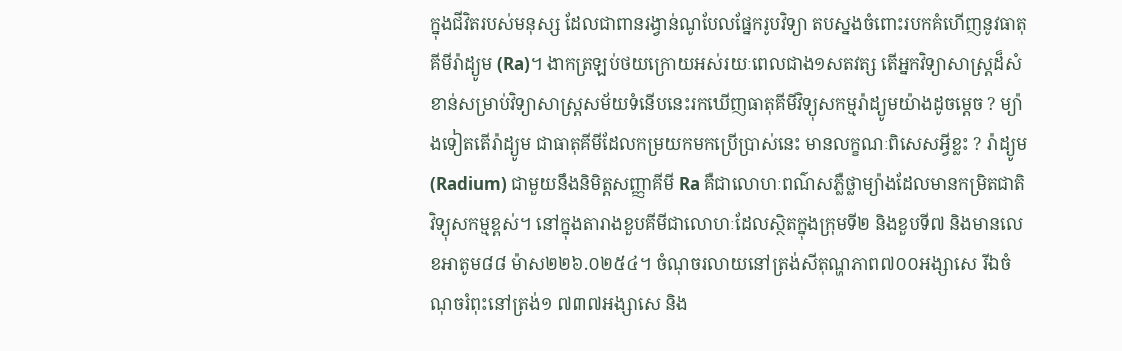ក្នុងជីវិតរបស់មនុស្ស ដែលជាពានរង្វាន់ណូបែលផ្នែករូបវិទ្យា តបស្នងចំពោះរបកគំហើញនូវធាតុគីមីរ៉ាដ្យូម (Ra)។ ងាកត្រឡប់ថយក្រោយអស់រយៈពេលជាង១សតវត្ស តើអ្នកវិទ្យាសាស្ត្រដ៏សំខាន់សម្រាប់វិទ្យាសាស្ត្រសម័យទំនើបនេះរកឃើញធាតុគីមីវិទ្យុសកម្មរ៉ាដ្យូមយ៉ាងដូចម្ដេច ? ម្យ៉ាងទៀតតើរ៉ាដ្យូម ជាធាតុគីមីដែលកម្រយកមកប្រើប្រាស់នេះ មានលក្ខណៈពិសេសអ្វីខ្លះ ? រ៉ាដ្យូម (Radium) ជាមួយនឹងនិមិត្តសញ្ញាគីមី Ra គឺជាលោហៈពណ៌សភ្លឺថ្លាម្យ៉ាងដែលមានកម្រិតជាតិវិទ្យុសកម្មខ្ពស់។ នៅក្នុងតារាងខួបគីមីជាលោហៈដែលស្ថិតក្នុងក្រុមទី២ និងខួបទី៧ និងមានលេខអាតូម៨៨ ម៉ាស២២៦.០២៥៤។ ចំណុចរលាយនៅត្រង់សីតុណ្ហភាព៧០០អង្សាសេ រីឯចំណុចរំពុះនៅត្រង់១ ៧៣៧អង្សាសេ និង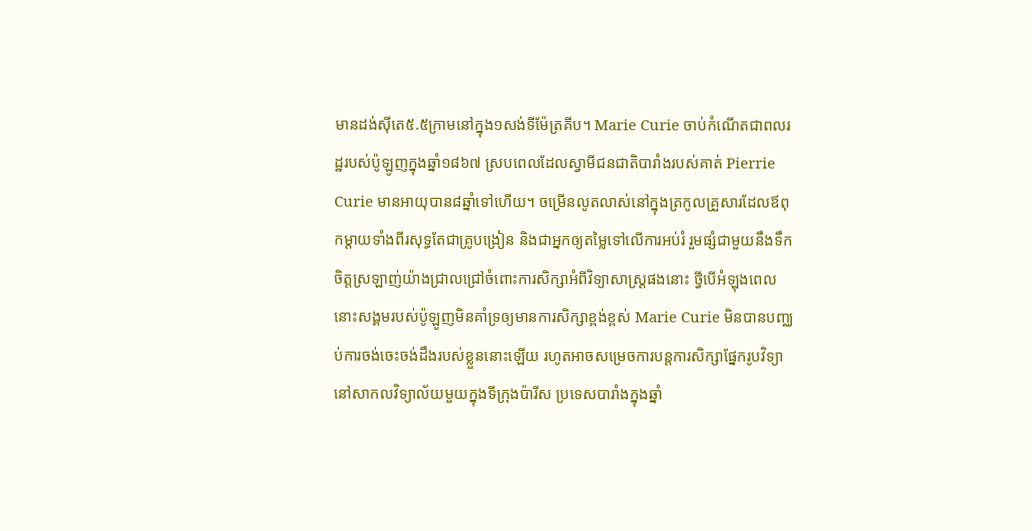មានដង់ស៊ីតេ៥.៥ក្រាមនៅក្នុង១សង់ទីម៉ែត្រគីប។ Marie Curie ចាប់កំណើតជាពលរដ្ឋរបស់ប៉ូឡូញក្នុងឆ្នាំ១៨៦៧ ស្របពេលដែលស្វាមីជនជាតិបារាំងរបស់គាត់ Pierrie Curie មានអាយុបាន៨ឆ្នាំទៅហើយ។ ចម្រើនលូតលាស់នៅក្នុងត្រកូលគ្រួសារដែលឪពុកម្ដាយទាំងពីរសុទ្ធតែជាគ្រូបង្រៀន និងជាអ្នកឲ្យតម្លៃទៅលើការអប់រំ រួមផ្សំជាមួយនឹងទឹកចិត្តស្រឡាញ់យ៉ាងជ្រាលជ្រៅចំពោះការសិក្សាអំពីវិទ្យាសាស្ត្រផងនោះ ថ្វីបើអំឡុងពេលនោះសង្គមរបស់ប៉ូឡូញមិនគាំទ្រឲ្យមានការសិក្សាខ្ពង់ខ្ពស់ Marie Curie មិនបានបញ្ឈប់ការចង់ចេះចង់ដឹងរបស់ខ្លួននោះឡើយ រហូតអាចសម្រេចការបន្តការសិក្សាផ្នែករូបវិទ្យានៅសាកលវិទ្យាល័យមួយក្នុងទីក្រុងប៉ារីស ប្រទេសបារាំងក្នុងឆ្នាំ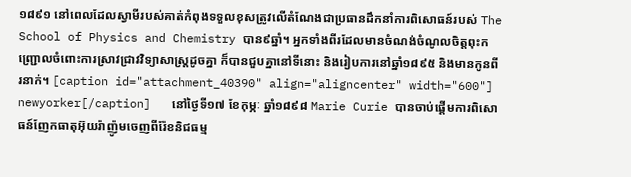១៨៩១ នៅពេលដែលស្វាមីរបស់គាត់កំពុងទទួលខុសត្រូវលើតំណែងជាប្រធានដឹកនាំការពិសោធន៍របស់ The School of Physics and Chemistry បាន៩ឆ្នាំ។ អ្នកទាំងពីរដែលមានចំណង់ចំណូលចិត្តពុះកញ្ជ្រោលចំពោះការស្រាវជ្រាវវិទ្យាសាស្ត្រដូចគ្នា ក៏បានជួបគ្នានៅទីនោះ និងរៀបការនៅឆ្នាំ១៨៩៥ និងមានកូនពីរនាក់។ [caption id="attachment_40390" align="aligncenter" width="600"] newyorker[/caption]   នៅថ្ងៃទី១៧ ខែកុម្ភៈ ឆ្នាំ១៨៩៨ Marie Curie បានចាប់ផ្ដើមការពិសោធន៍ញែកធាតុអ៊ុយរ៉ាញ៉ូមចេញពីរ៉ែខនិជធម្ម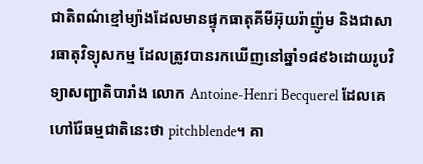ជាតិពណ៌ខ្មៅម្យ៉ាងដែលមានផ្ទុកធាតុគីមីអ៊ុយរ៉ាញ៉ូម និងជាសារធាតុវិទ្យុសកម្ម ដែលត្រូវបានរកឃើញនៅឆ្នាំ១៨៩៦ដោយរូបវិទ្យាសញ្ជាតិបារាំង លោក Antoine-Henri Becquerel ដែលគេហៅរ៉ែធម្មជាតិនេះថា pitchblende។ គា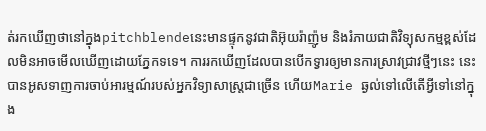ត់រកឃើញថានៅក្នុងpitchblendeនេះមានផ្ទុកនូវជាតិអ៊ុយរ៉ាញ៉ូម និងរំភាយជាតិវិទ្យុសកម្មខ្ពស់ដែលមិនអាចមើលឃើញដោយភ្នែកទទេ។ ការរកឃើញដែលបានបើកទ្វារឲ្យមានការស្រាវជ្រាវថ្មីៗនេះ នេះបានអូសទាញការចាប់អារម្មណ៍របស់អ្នកវិទ្យាសាស្ត្រជាច្រើន ហើយMarie ឆ្ងល់ទៅលើតើអ្វីទៅនៅក្នុង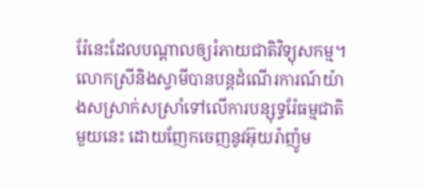រ៉ែនេះដែលបណ្ដាលឲ្យរំភាយជាតិវិទ្យុសកម្ម។ លោកស្រីនិងស្វាមីបានបន្តដំណើរការណ៍យ៉ាងសស្រាក់សស្រាំទៅលើការបន្សុទ្ធរ៉ែធម្មជាតិមួយនេះ ដោយញែកចេញនូវអ៊ុយរ៉ាញ៉ូម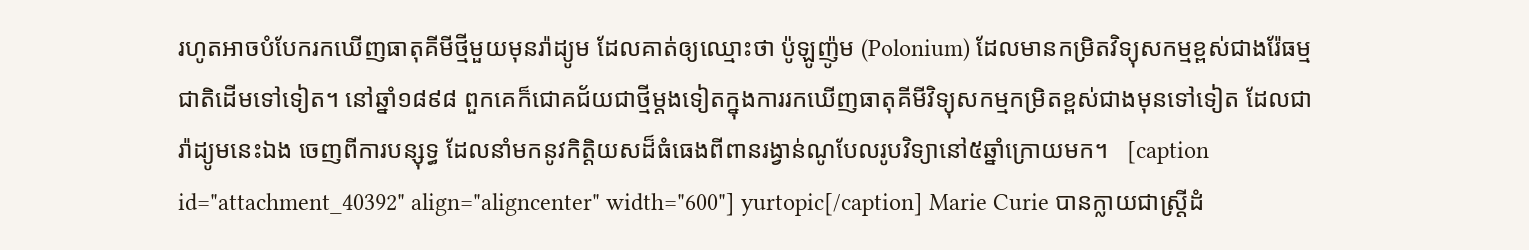រហូតអាចបំបែករកឃើញធាតុគីមីថ្មីមួយមុនរ៉ាដ្យូម ដែលគាត់ឲ្យឈ្មោះថា ប៉ូឡូញ៉ូម (Polonium) ដែលមានកម្រិតវិទ្យុសកម្មខ្ពស់ជាងរ៉ែធម្មជាតិដើមទៅទៀត។ នៅឆ្នាំ១៨៩៨ ពួកគេក៏ជោគជ័យជាថ្មីម្ដងទៀតក្នុងការរកឃើញធាតុគីមីវិទ្យុសកម្មកម្រិតខ្ពស់ជាងមុនទៅទៀត ដែលជារ៉ាដ្យូមនេះឯង ចេញពីការបន្សុទ្ធ ដែលនាំមកនូវកិត្តិយសដ៏ធំធេងពីពានរង្វាន់ណូបែលរូបវិទ្យានៅ៥ឆ្នាំក្រោយមក។   [caption id="attachment_40392" align="aligncenter" width="600"] yurtopic[/caption] Marie Curie បានក្លាយជាស្ត្រីដំ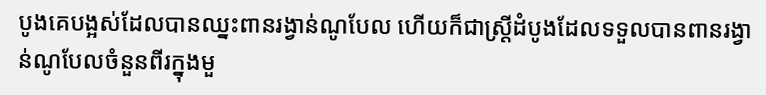បូងគេបង្អស់ដែលបានឈ្នះពានរង្វាន់ណូបែល ហើយក៏ជាស្ត្រីដំបូងដែលទទួលបានពានរង្វាន់ណូបែលចំនួនពីរក្នុងមួ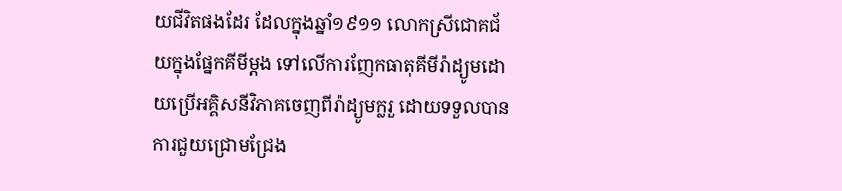យជីវិតផងដែរ ដែលក្នុងឆ្នាំ១៩១១ លោកស្រីជោគជ័យក្នុងផ្នែកគីមីម្ដង ទៅលើការញែកធាតុគីមីរ៉ាដ្យូមដោយប្រើអគ្គិសនីវិភាគចេញពីរ៉ាដ្យូមក្លរួ ដោយទទួលបានការជួយជ្រោមជ្រែង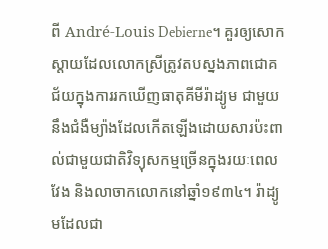ពី André-Louis Debierne។ គួរឲ្យសោកស្ដាយដែលលោកស្រីត្រូវតបស្នងភាពជោគជ័យក្នុងការរកឃើញធាតុគីមីរ៉ាដ្យូម ជាមួយនឹងជំងឺម្យ៉ាងដែលកើតឡើងដោយសារប៉ះពាល់ជាមួយជាតិវិទ្យុសកម្មច្រើនក្នុងរយៈពេលវែង និងលាចាកលោកនៅឆ្នាំ១៩៣៤។ រ៉ាដ្យូមដែលជា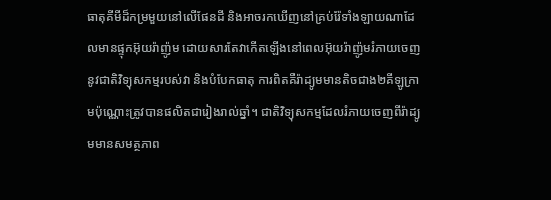ធាតុគីមីដ៏កម្រមួយនៅលើផែនដី និងអាចរកឃើញនៅគ្រប់រ៉ែទាំងឡាយណាដែលមានផ្ទុកអ៊ុយរ៉ាញ៉ូម ដោយសារតែវាកើតឡើងនៅពេលអ៊ុយរ៉ាញ៉ូមរំភាយចេញនូវជាតិវិទ្យុសកម្មរបស់វា និងបំបែកធាតុ ការពិតគឺរ៉ាដ្យូមមានតិចជាង២គីឡូក្រាមប៉ុណ្ណោះត្រូវបានផលិតជារៀងរាល់ឆ្នាំ។ ជាតិវិទ្យុសកម្មដែលរំភាយចេញពីរ៉ាដ្យូមមានសមត្ថភាព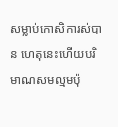សម្លាប់កោសិការស់បាន ហេតុនេះហើយបរិមាណសមល្មមប៉ុ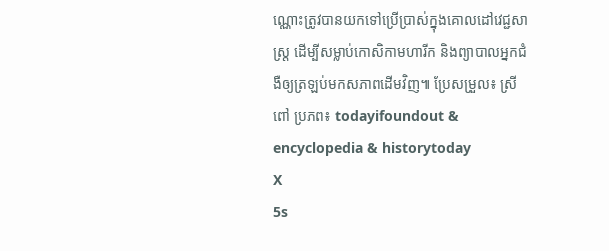ណ្ណោះត្រូវបានយកទៅប្រើប្រាស់ក្នុងគោលដៅវេជ្ជសាស្ត្រ ដើម្បីសម្លាប់កោសិកាមហារីក និងព្យាបាលអ្នកជំងឺឲ្យត្រឡប់មកសភាពដើមវិញ៕ ប្រែសម្រួល៖ ស្រីពៅ ប្រភព៖ todayifoundout & encyclopedia & historytoday
X
5s